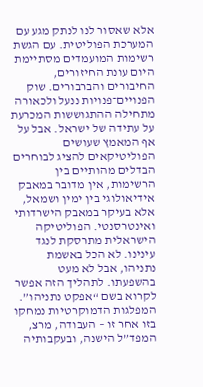אלא שאסור לנו לנתק מגע עם המערכת הפוליטית. עם הגשת רשימות המועמדים מסתיימת היום עונת החיזורים, החיבורים והברבורים. שוק הפנויים־פנויות ננעל ולכאורה מתחילה ההתגוששות המכרעת על עתידה של ישראל. אבל על אף המאמץ שעושים הפוליטיקאים להציג לבוחרים הבדלים מהותיים בין הרשימות, אין מדובר במאבק אידיאולוגי בין ימין ושמאל, אלא בעיקר במאבק הישרדותי ואינטרסנטי. הפוליטיקה הישראלית מתרסקת לנגד עינינו. לא הכל באשמת נתניהו, אבל לא מעט בהשפעתו. לתהליך הזה אפשר לקרוא בשם “אפקט נתניהו”.
המפלגות הדמוקרטיות נמחקו בזו אחר זו – העבודה, מרצ, המפד”ל הישנה, ובעקבותיה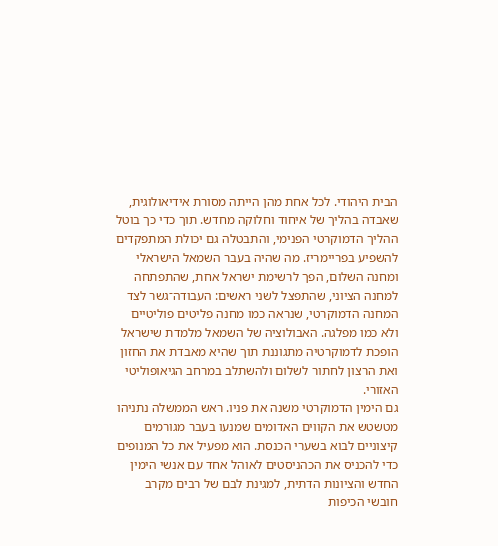הבית היהודי. לכל אחת מהן הייתה מסורת אידיאולוגית, שאבדה בהליך של איחוד וחלוקה מחדש. תוך כדי כך בוטל ההליך הדמוקרטי הפנימי, והתבטלה גם יכולת המתפקדים להשפיע בפריימריז. מה שהיה בעבר השמאל הישראלי ומחנה השלום, הפך לרשימת ישראל אחת, שהתפתחה למחנה הציוני, שהתפצל לשני ראשים: העבודה־גשר לצד המחנה הדמוקרטי, שנראה כמו מחנה פליטים פוליטיים ולא כמו מפלגה. האבולוציה של השמאל מלמדת שישראל הופכת לדמוקרטיה מתגוננת תוך שהיא מאבדת את החזון ואת הרצון לחתור לשלום ולהשתלב במרחב הגיאופוליטי האזורי.
גם הימין הדמוקרטי משנה את פניו. ראש הממשלה נתניהו מטשטש את הקווים האדומים שמנעו בעבר מגורמים קיצוניים לבוא בשערי הכנסת. הוא מפעיל את כל המנופים כדי להכניס את הכהניסטים לאוהל אחד עם אנשי הימין החדש והציונות הדתית, למגינת לבם של רבים מקרב חובשי הכיפות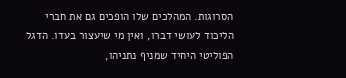הסרוגות. המהלכים שלו הופכים גם את חברי הליכוד לעושי דברו, ואין מי שיעצור בעדו. הדגל הפוליטי היחיד שמניף נתניהו,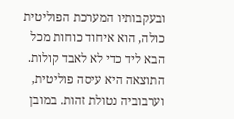ובעקבותיו המערכת הפוליטית כולה, הוא איחוד כוחות מכל הבא ליד כדי לא לאבד קולות. התוצאה היא עיסה פוליטית, וערבוביה נטולת זהות. במובן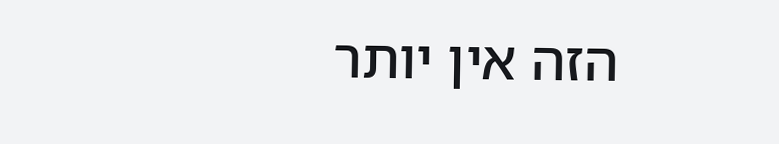הזה אין יותר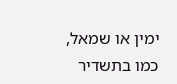ימין או שמאל, כמו בתשדיר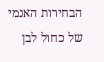הבחירות האנמי של כחול לבן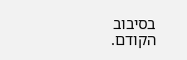בסיבוב הקודם.